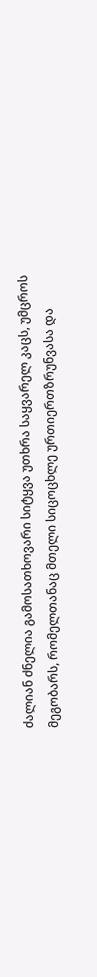ძალიან ძნელია გამოსათხოვარი სიტყვა უთხრა საყვარელ კაცს, უმცროს მეგობარს, რომელთანაც მთელი სიცოცხლე ურთიერთზრუნვასა და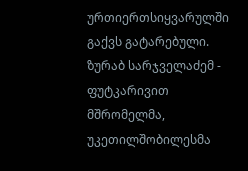ურთიერთსიყვარულში გაქვს გატარებული.
ზურაბ სარჯველაძემ - ფუტკარივით მშრომელმა, უკეთილშობილესმა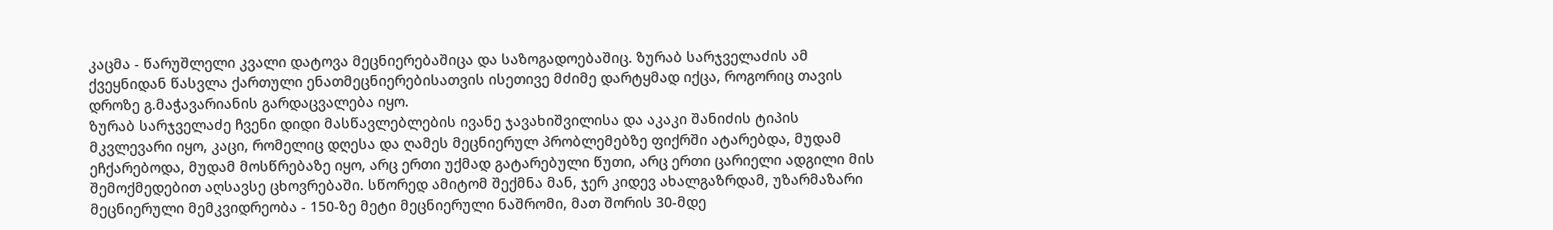კაცმა - წარუშლელი კვალი დატოვა მეცნიერებაშიცა და საზოგადოებაშიც. ზურაბ სარჯველაძის ამ ქვეყნიდან წასვლა ქართული ენათმეცნიერებისათვის ისეთივე მძიმე დარტყმად იქცა, როგორიც თავის დროზე გ.მაჭავარიანის გარდაცვალება იყო.
ზურაბ სარჯველაძე ჩვენი დიდი მასწავლებლების ივანე ჯავახიშვილისა და აკაკი შანიძის ტიპის მკვლევარი იყო, კაცი, რომელიც დღესა და ღამეს მეცნიერულ პრობლემებზე ფიქრში ატარებდა, მუდამ ეჩქარებოდა, მუდამ მოსწრებაზე იყო, არც ერთი უქმად გატარებული წუთი, არც ერთი ცარიელი ადგილი მის შემოქმედებით აღსავსე ცხოვრებაში. სწორედ ამიტომ შექმნა მან, ჯერ კიდევ ახალგაზრდამ, უზარმაზარი მეცნიერული მემკვიდრეობა - 150-ზე მეტი მეცნიერული ნაშრომი, მათ შორის 30-მდე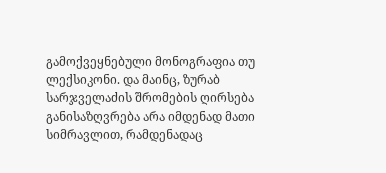გამოქვეყნებული მონოგრაფია თუ ლექსიკონი. და მაინც, ზურაბ სარჯველაძის შრომების ღირსება განისაზღვრება არა იმდენად მათი სიმრავლით, რამდენადაც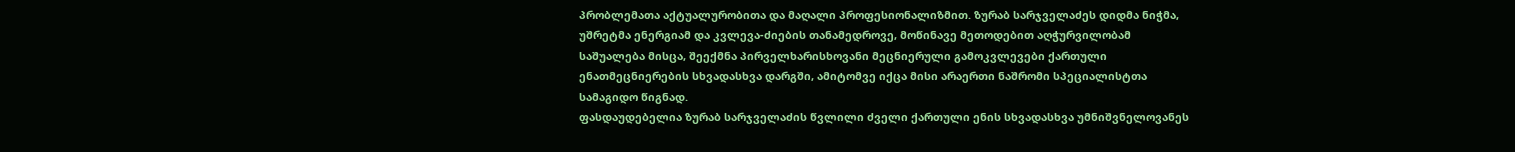პრობლემათა აქტუალურობითა და მაღალი პროფესიონალიზმით. ზურაბ სარჯველაძეს დიდმა ნიჭმა, უშრეტმა ენერგიამ და კვლევა-ძიების თანამედროვე, მოწინავე მეთოდებით აღჭურვილობამ საშუალება მისცა, შეექმნა პირველხარისხოვანი მეცნიერული გამოკვლევები ქართული ენათმეცნიერების სხვადასხვა დარგში, ამიტომვე იქცა მისი არაერთი ნაშრომი სპეციალისტთა სამაგიდო წიგნად.
ფასდაუდებელია ზურაბ სარჯველაძის წვლილი ძველი ქართული ენის სხვადასხვა უმნიშვნელოვანეს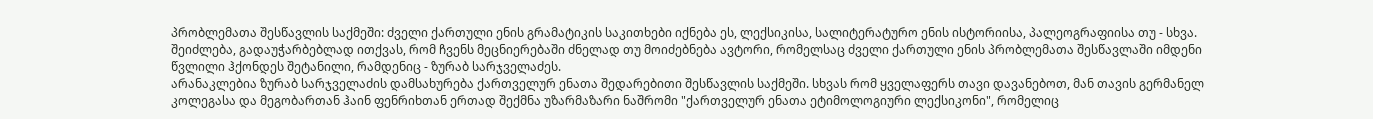პრობლემათა შესწავლის საქმეში: ძველი ქართული ენის გრამატიკის საკითხები იქნება ეს, ლექსიკისა, სალიტერატურო ენის ისტორიისა, პალეოგრაფიისა თუ - სხვა. შეიძლება, გადაუჭარბებლად ითქვას, რომ ჩვენს მეცნიერებაში ძნელად თუ მოიძებნება ავტორი, რომელსაც ძველი ქართული ენის პრობლემათა შესწავლაში იმდენი წვლილი ჰქონდეს შეტანილი, რამდენიც - ზურაბ სარჯველაძეს.
არანაკლებია ზურაბ სარჯველაძის დამსახურება ქართველურ ენათა შედარებითი შესწავლის საქმეში. სხვას რომ ყველაფერს თავი დავანებოთ, მან თავის გერმანელ კოლეგასა და მეგობართან ჰაინ ფენრიხთან ერთად შექმნა უზარმაზარი ნაშრომი "ქართველურ ენათა ეტიმოლოგიური ლექსიკონი", რომელიც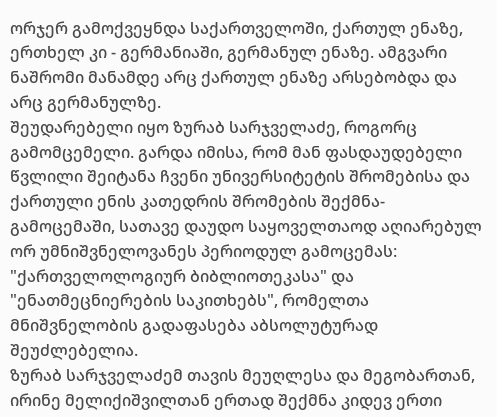ორჯერ გამოქვეყნდა საქართველოში, ქართულ ენაზე, ერთხელ კი - გერმანიაში, გერმანულ ენაზე. ამგვარი ნაშრომი მანამდე არც ქართულ ენაზე არსებობდა და არც გერმანულზე.
შეუდარებელი იყო ზურაბ სარჯველაძე, როგორც გამომცემელი. გარდა იმისა, რომ მან ფასდაუდებელი წვლილი შეიტანა ჩვენი უნივერსიტეტის შრომებისა და ქართული ენის კათედრის შრომების შექმნა-გამოცემაში, სათავე დაუდო საყოველთაოდ აღიარებულ ორ უმნიშვნელოვანეს პერიოდულ გამოცემას: "ქართველოლოგიურ ბიბლიოთეკასა" და "ენათმეცნიერების საკითხებს", რომელთა მნიშვნელობის გადაფასება აბსოლუტურად შეუძლებელია.
ზურაბ სარჯველაძემ თავის მეუღლესა და მეგობართან, ირინე მელიქიშვილთან ერთად შექმნა კიდევ ერთი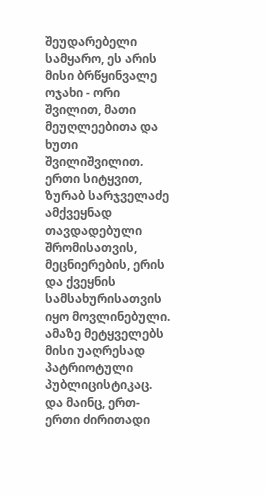შეუდარებელი სამყარო, ეს არის მისი ბრწყინვალე ოჯახი - ორი შვილით, მათი მეუღლეებითა და ხუთი შვილიშვილით.
ერთი სიტყვით, ზურაბ სარჯველაძე ამქვეყნად თავდადებული შრომისათვის, მეცნიერების, ერის და ქვეყნის სამსახურისათვის იყო მოვლინებული. ამაზე მეტყველებს მისი უაღრესად პატრიოტული პუბლიცისტიკაც.
და მაინც, ერთ-ერთი ძირითადი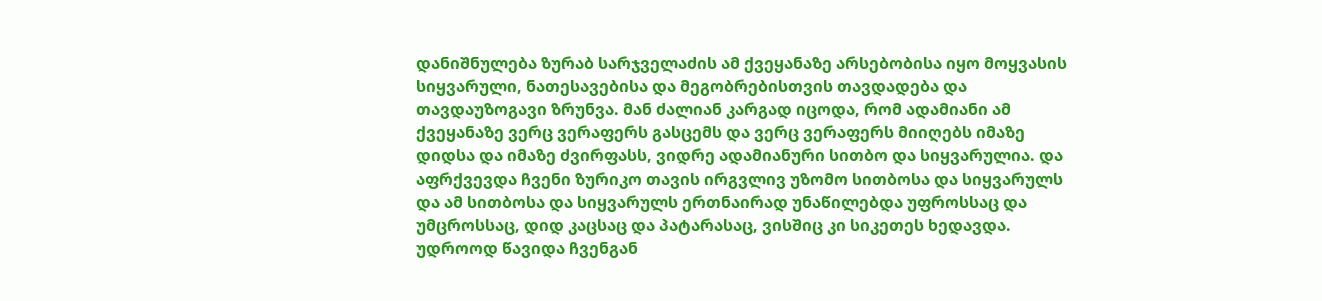დანიშნულება ზურაბ სარჯველაძის ამ ქვეყანაზე არსებობისა იყო მოყვასის სიყვარული, ნათესავებისა და მეგობრებისთვის თავდადება და თავდაუზოგავი ზრუნვა. მან ძალიან კარგად იცოდა, რომ ადამიანი ამ ქვეყანაზე ვერც ვერაფერს გასცემს და ვერც ვერაფერს მიიღებს იმაზე დიდსა და იმაზე ძვირფასს, ვიდრე ადამიანური სითბო და სიყვარულია. და აფრქვევდა ჩვენი ზურიკო თავის ირგვლივ უზომო სითბოსა და სიყვარულს და ამ სითბოსა და სიყვარულს ერთნაირად უნაწილებდა უფროსსაც და უმცროსსაც, დიდ კაცსაც და პატარასაც, ვისშიც კი სიკეთეს ხედავდა.
უდროოდ წავიდა ჩვენგან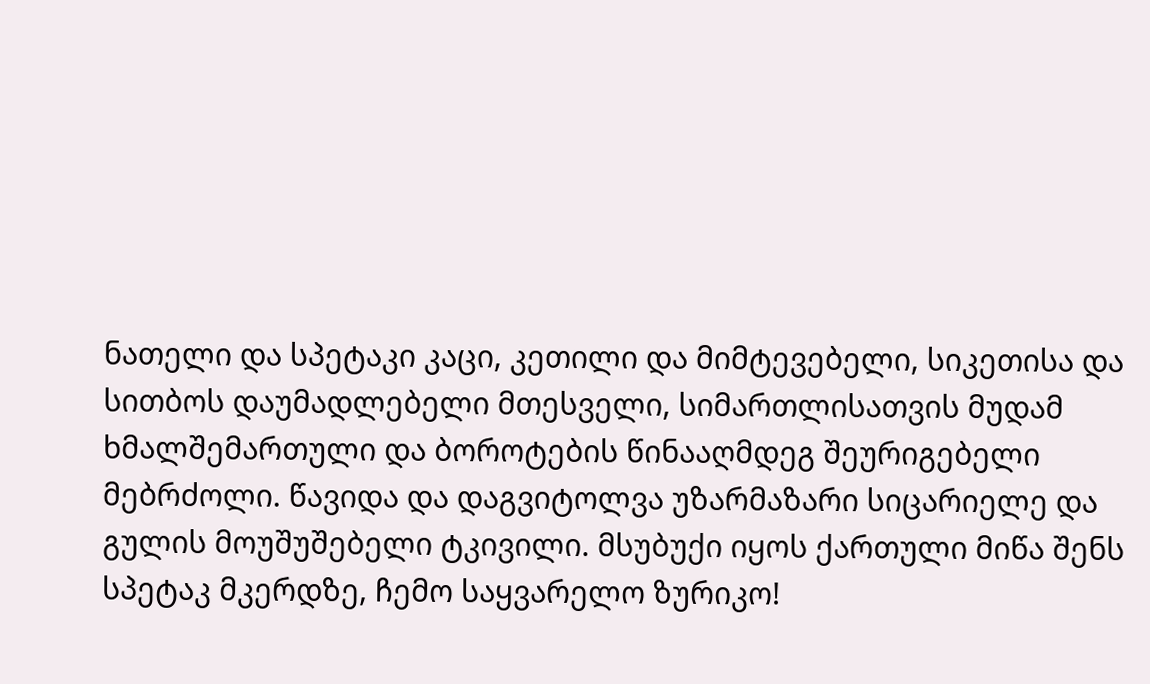ნათელი და სპეტაკი კაცი, კეთილი და მიმტევებელი, სიკეთისა და სითბოს დაუმადლებელი მთესველი, სიმართლისათვის მუდამ ხმალშემართული და ბოროტების წინააღმდეგ შეურიგებელი მებრძოლი. წავიდა და დაგვიტოლვა უზარმაზარი სიცარიელე და გულის მოუშუშებელი ტკივილი. მსუბუქი იყოს ქართული მიწა შენს სპეტაკ მკერდზე, ჩემო საყვარელო ზურიკო!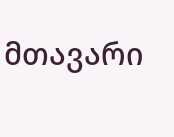მთავარი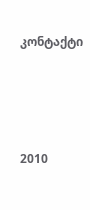კონტაქტი




2010